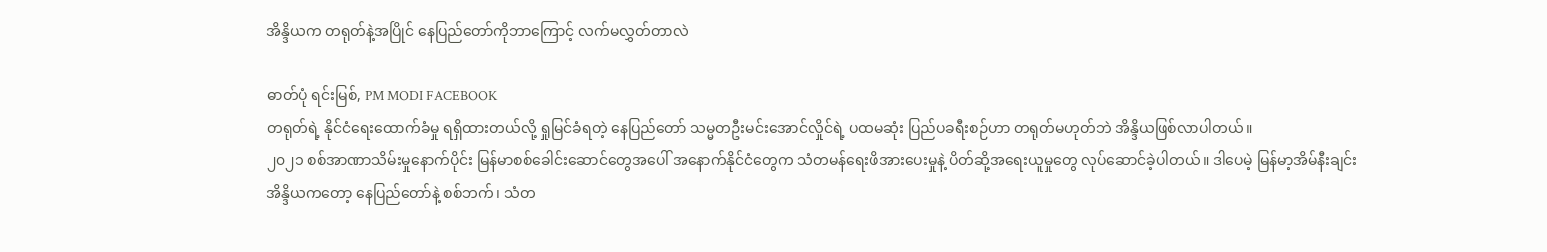အိန္ဒိယက တရုတ်နဲ့အပြိုင် နေပြည်တော်ကိုဘာကြောင့် လက်မလွှတ်တာလဲ

ဓာတ်ပုံ ရင်းမြစ်, PM MODI FACEBOOK
တရုတ်ရဲ့ နိုင်ငံရေးထောက်ခံမှု ရရှိထားတယ်လို့ ရှုမြင်ခံရတဲ့ နေပြည်တော် သမ္မတဦးမင်းအောင်လှိုင်ရဲ့ ပထမဆုံး ပြည်ပခရီးစဉ်ဟာ တရုတ်မဟုတ်ဘဲ အိန္ဒိယဖြစ်လာပါတယ်။
၂၀၂၁ စစ်အာဏာသိမ်းမှုနောက်ပိုင်း မြန်မာစစ်ခေါင်းဆောင်တွေအပေါ် အနောက်နိုင်ငံတွေက သံတမန်ရေးဖိအားပေးမှုနဲ့ ပိတ်ဆို့အရေးယူမှုတွေ လုပ်ဆောင်ခဲ့ပါတယ်။ ဒါပေမဲ့ မြန်မာ့အိမ်နီးချင်း အိန္ဒိယကတော့ နေပြည်တော်နဲ့ စစ်ဘက်၊ သံတ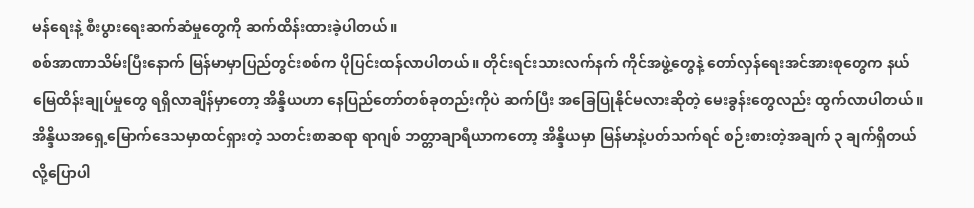မန်ရေးနဲ့ စီးပွားရေးဆက်ဆံမှုတွေကို ဆက်ထိန်းထားခဲ့ပါတယ်။
စစ်အာဏာသိမ်းပြီးနောက် မြန်မာမှာပြည်တွင်းစစ်က ပိုပြင်းထန်လာပါတယ်။ တိုင်းရင်းသားလက်နက် ကိုင်အဖွဲ့တွေနဲ့ တော်လှန်ရေးအင်အားစုတွေက နယ်မြေထိန်းချုပ်မှုတွေ ရရှိလာချိန်မှာတော့ အိန္ဒိယဟာ နေပြည်တော်တစ်ခုတည်းကိုပဲ ဆက်ပြီး အခြေပြုနိုင်မလားဆိုတဲ့ မေးခွန်းတွေလည်း ထွက်လာပါတယ်။
အိန္ဒိယအရှေ့မြောက်ဒေသမှာထင်ရှားတဲ့ သတင်းစာဆရာ ရာဂျစ် ဘတ္တာချာရီယာကတော့ အိန္ဒိယမှာ မြန်မာနဲ့ပတ်သက်ရင် စဉ်းစားတဲ့အချက် ၃ ချက်ရှိတယ်လို့ပြောပါ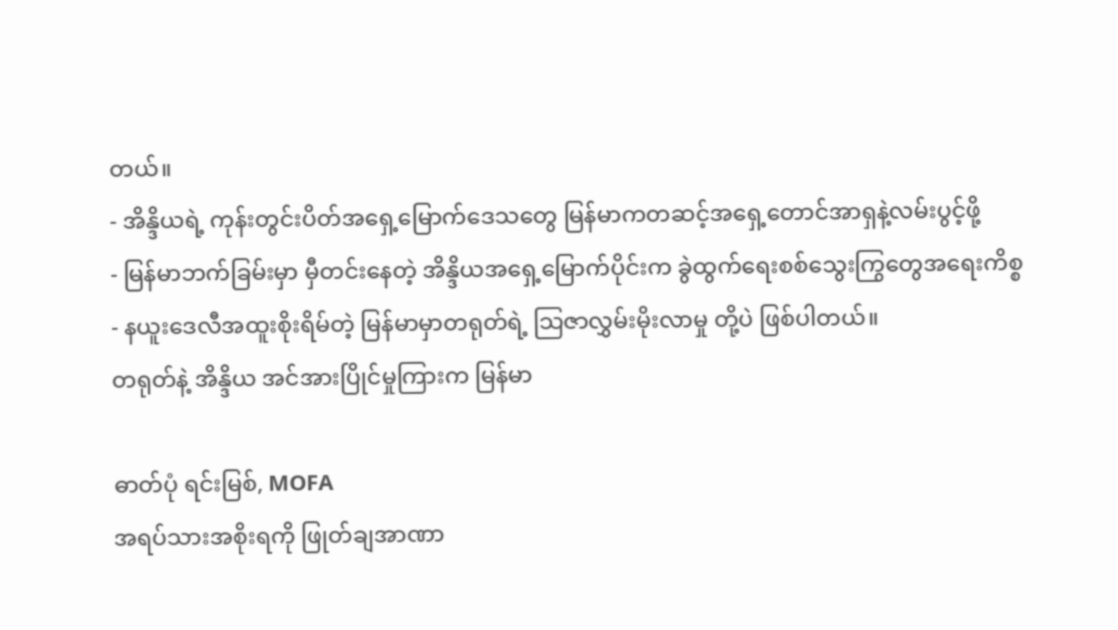တယ်။
- အိန္ဒိယရဲ့ ကုန်းတွင်းပိတ်အရှေ့မြောက်ဒေသတွေ မြန်မာကတဆင့်အရှေ့တောင်အာရှနဲ့လမ်းပွင့်ဖို့
- မြန်မာဘက်ခြမ်းမှာ မှီတင်းနေတဲ့ အိန္ဒိယအရှေ့မြောက်ပိုင်းက ခွဲထွက်ရေးစစ်သွေးကြွတွေအရေးကိစ္စ
- နယူးဒေလီအထူးစိုးရိမ်တဲ့ မြန်မာမှာတရုတ်ရဲ့ သြဇာလွှမ်းမိုးလာမှု တို့ပဲ ဖြစ်ပါတယ်။
တရုတ်နဲ့ အိန္ဒိယ အင်အားပြိုင်မှုကြားက မြန်မာ

ဓာတ်ပုံ ရင်းမြစ်, MOFA
အရပ်သားအစိုးရကို ဖြုတ်ချအာဏာ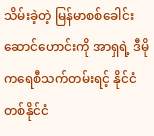သိမ်းခဲ့တဲ့ မြန်မာစစ်ခေါင်းဆောင်ဟောင်းကို အာရှရဲ့ ဒီမိုကရေစီသက်တမ်းရင့် နိုင်ငံတစ်နိုင်ငံ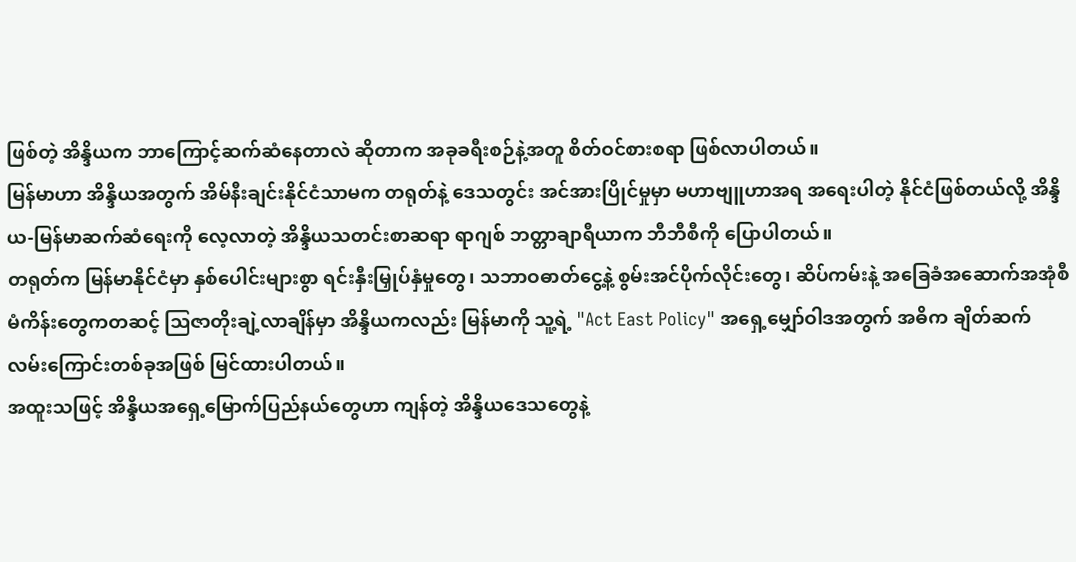ဖြစ်တဲ့ အိန္ဒိယက ဘာကြောင့်ဆက်ဆံနေတာလဲ ဆိုတာက အခုခရီးစဉ်နဲ့အတူ စိတ်ဝင်စားစရာ ဖြစ်လာပါတယ်။
မြန်မာဟာ အိန္ဒိယအတွက် အိမ်နီးချင်းနိုင်ငံသာမက တရုတ်နဲ့ ဒေသတွင်း အင်အားပြိုင်မှုမှာ မဟာဗျူဟာအရ အရေးပါတဲ့ နိုင်ငံဖြစ်တယ်လို့ အိန္ဒိယ-မြန်မာဆက်ဆံရေးကို လေ့လာတဲ့ အိန္ဒိယသတင်းစာဆရာ ရာဂျစ် ဘတ္တာချာရီယာက ဘီဘီစီကို ပြောပါတယ်။
တရုတ်က မြန်မာနိုင်ငံမှာ နှစ်ပေါင်းများစွာ ရင်းနှီးမြှုပ်နှံမှုတွေ၊ သဘာဝဓာတ်ငွေ့နဲ့ စွမ်းအင်ပိုက်လိုင်းတွေ၊ ဆိပ်ကမ်းနဲ့ အခြေခံအဆောက်အအုံစီမံကိန်းတွေကတဆင့် သြဇာတိုးချဲ့လာချိန်မှာ အိန္ဒိယကလည်း မြန်မာကို သူ့ရဲ့ "Act East Policy" အရှေ့မျှော်ဝါဒအတွက် အဓိက ချိတ်ဆက်လမ်းကြောင်းတစ်ခုအဖြစ် မြင်ထားပါတယ်။
အထူးသဖြင့် အိန္ဒိယအရှေ့မြောက်ပြည်နယ်တွေဟာ ကျန်တဲ့ အိန္ဒိယဒေသတွေနဲ့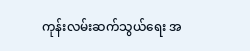ကုန်းလမ်းဆက်သွယ်ရေး အ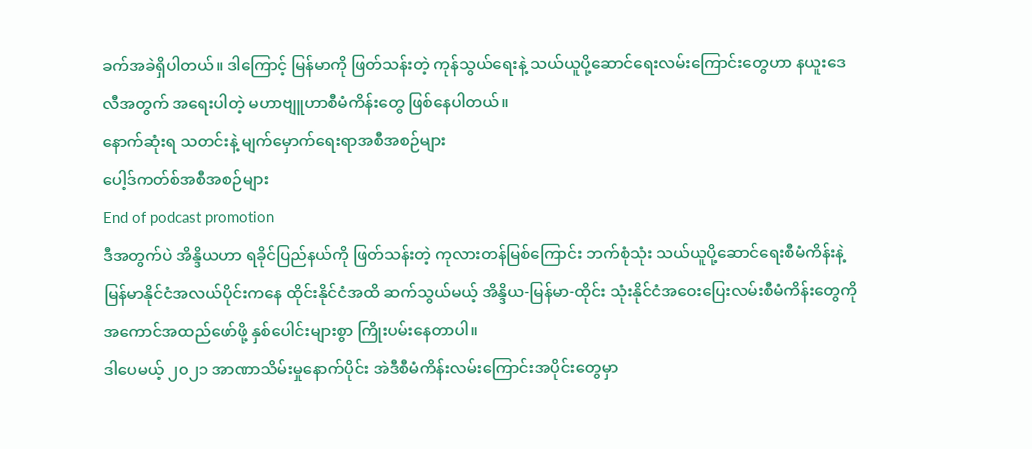ခက်အခဲရှိပါတယ်။ ဒါကြောင့် မြန်မာကို ဖြတ်သန်းတဲ့ ကုန်သွယ်ရေးနဲ့ သယ်ယူပို့ဆောင်ရေးလမ်းကြောင်းတွေဟာ နယူးဒေလီအတွက် အရေးပါတဲ့ မဟာဗျူဟာစီမံကိန်းတွေ ဖြစ်နေပါတယ်။
နောက်ဆုံးရ သတင်းနဲ့ မျက်မှောက်ရေးရာအစီအစဉ်များ
ပေါ့ဒ်ကတ်စ်အစီအစဉ်များ
End of podcast promotion
ဒီအတွက်ပဲ အိန္ဒိယဟာ ရခိုင်ပြည်နယ်ကို ဖြတ်သန်းတဲ့ ကုလားတန်မြစ်ကြောင်း ဘက်စုံသုံး သယ်ယူပို့ဆောင်ရေးစီမံကိန်းနဲ့ မြန်မာနိုင်ငံအလယ်ပိုင်းကနေ ထိုင်းနိုင်ငံအထိ ဆက်သွယ်မယ့် အိန္ဒိယ-မြန်မာ-ထိုင်း သုံးနိုင်ငံအဝေးပြေးလမ်းစီမံကိန်းတွေကို အကောင်အထည်ဖော်ဖို့ နှစ်ပေါင်းများစွာ ကြိုးပမ်းနေတာပါ။
ဒါပေမယ့် ၂၀၂၁ အာဏာသိမ်းမှုနောက်ပိုင်း အဲဒီစီမံကိန်းလမ်းကြောင်းအပိုင်းတွေမှာ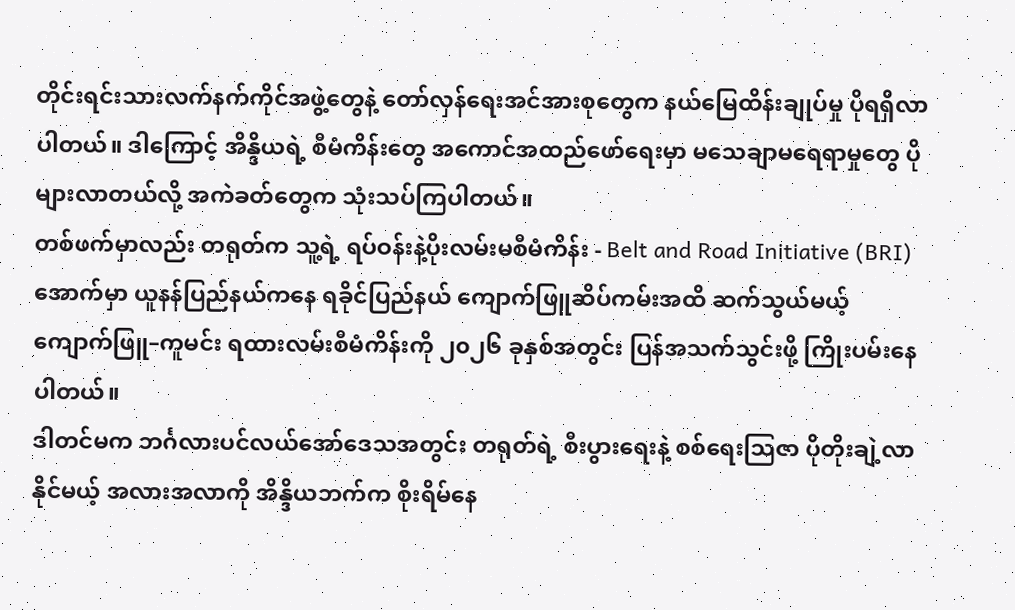တိုင်းရင်းသားလက်နက်ကိုင်အဖွဲ့တွေနဲ့ တော်လှန်ရေးအင်အားစုတွေက နယ်မြေထိန်းချုပ်မှု ပိုရရှိလာပါတယ်။ ဒါကြောင့် အိန္ဒိယရဲ့ စီမံကိန်းတွေ အကောင်အထည်ဖော်ရေးမှာ မသေချာမရေရာမှုတွေ ပိုများလာတယ်လို့ အကဲခတ်တွေက သုံးသပ်ကြပါတယ်။
တစ်ဖက်မှာလည်း တရုတ်က သူ့ရဲ့ ရပ်ဝန်းနဲ့ပိုးလမ်းမစီမံကိန်း - Belt and Road Initiative (BRI) အောက်မှာ ယူနန်ပြည်နယ်ကနေ ရခိုင်ပြည်နယ် ကျောက်ဖြူဆိပ်ကမ်းအထိ ဆက်သွယ်မယ့် ကျောက်ဖြူ–ကူမင်း ရထားလမ်းစီမံကိန်းကို ၂၀၂၆ ခုနှစ်အတွင်း ပြန်အသက်သွင်းဖို့ ကြိုးပမ်းနေပါတယ်။
ဒါတင်မက ဘင်္ဂလားပင်လယ်အော်ဒေသအတွင်း တရုတ်ရဲ့ စီးပွားရေးနဲ့ စစ်ရေးသြဇာ ပိုတိုးချဲ့လာနိုင်မယ့် အလားအလာကို အိန္ဒိယဘက်က စိုးရိမ်နေ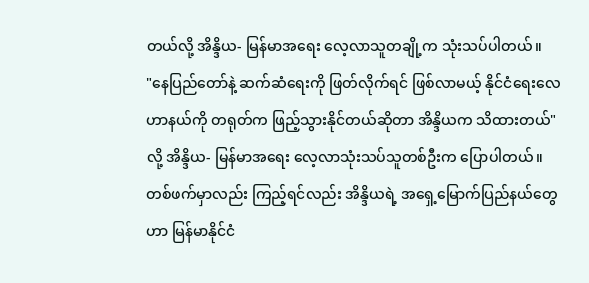တယ်လို့ အိန္ဒိယ- မြန်မာအရေး လေ့လာသူတချို့က သုံးသပ်ပါတယ်။
"နေပြည်တော်နဲ့ ဆက်ဆံရေးကို ဖြတ်လိုက်ရင် ဖြစ်လာမယ့် နိုင်ငံရေးလေဟာနယ်ကို တရုတ်က ဖြည့်သွားနိုင်တယ်ဆိုတာ အိန္ဒိယက သိထားတယ်" လို့ အိန္ဒိယ- မြန်မာအရေး လေ့လာသုံးသပ်သူတစ်ဦးက ပြောပါတယ်။
တစ်ဖက်မှာလည်း ကြည့်ရင်လည်း အိန္ဒိယရဲ့ အရှေ့မြောက်ပြည်နယ်တွေဟာ မြန်မာနိုင်ငံ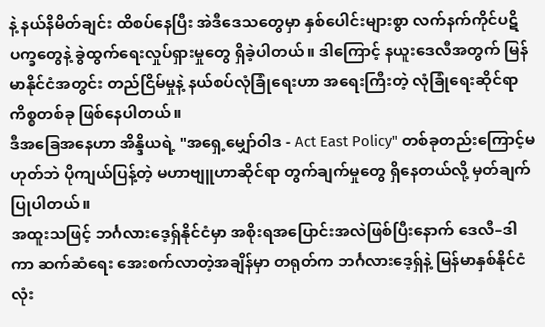နဲ့ နယ်နိမိတ်ချင်း ထိစပ်နေပြီး အဲဒီဒေသတွေမှာ နှစ်ပေါင်းများစွာ လက်နက်ကိုင်ပဋိပက္ခတွေနဲ့ ခွဲထွက်ရေးလှုပ်ရှားမှုတွေ ရှိခဲ့ပါတယ်။ ဒါကြောင့် နယူးဒေလီအတွက် မြန်မာနိုင်ငံအတွင်း တည်ငြိမ်မှုနဲ့ နယ်စပ်လုံခြုံရေးဟာ အရေးကြီးတဲ့ လုံခြုံရေးဆိုင်ရာကိစ္စတစ်ခု ဖြစ်နေပါတယ်။
ဒီအခြေအနေဟာ အိန္ဒိယရဲ့ "အရှေ့မျှော်ဝါဒ - Act East Policy" တစ်ခုတည်းကြောင့်မဟုတ်ဘဲ ပိုကျယ်ပြန့်တဲ့ မဟာဗျူဟာဆိုင်ရာ တွက်ချက်မှုတွေ ရှိနေတယ်လို့ မှတ်ချက်ပြုပါတယ်။
အထူးသဖြင့် ဘင်္ဂလားဒေ့ရှ်နိုင်ငံမှာ အစိုးရအပြောင်းအလဲဖြစ်ပြီးနောက် ဒေလီ–ဒါကာ ဆက်ဆံရေး အေးစက်လာတဲ့အချိန်မှာ တရုတ်က ဘင်္ဂလားဒေ့ရှ်နဲ့ မြန်မာနှစ်နိုင်ငံလုံး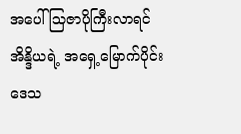အပေါ် သြဇာပိုကြီးလာရင် အိန္ဒိယရဲ့ အရှေ့မြောက်ပိုင်းဒေသ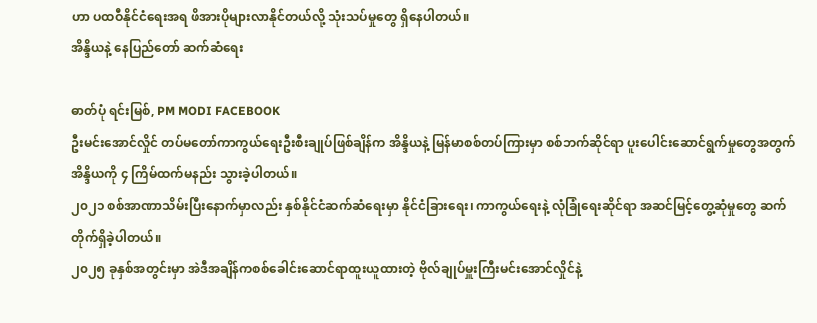ဟာ ပထဝီနိုင်ငံရေးအရ ဖိအားပိုများလာနိုင်တယ်လို့ သုံးသပ်မှုတွေ ရှိနေပါတယ်။
အိန္ဒိယနဲ့ နေပြည်တော် ဆက်ဆံရေး

ဓာတ်ပုံ ရင်းမြစ်, PM MODI FACEBOOK
ဦးမင်းအောင်လှိုင် တပ်မတော်ကာကွယ်ရေးဦးစီးချုပ်ဖြစ်ချိန်က အိန္ဒိယနဲ့ မြန်မာစစ်တပ်ကြားမှာ စစ်ဘက်ဆိုင်ရာ ပူးပေါင်းဆောင်ရွက်မှုတွေအတွက် အိန္ဒိယကို ၄ ကြိမ်ထက်မနည်း သွားခဲ့ပါတယ်။
၂၀၂၁ စစ်အာဏာသိမ်းပြီးနောက်မှာလည်း နှစ်နိုင်ငံဆက်ဆံရေးမှာ နိုင်ငံခြားရေး၊ ကာကွယ်ရေးနဲ့ လုံခြုံရေးဆိုင်ရာ အဆင်မြင့်တွေ့ဆုံမှုတွေ ဆက်တိုက်ရှိခဲ့ပါတယ်။
၂၀၂၅ ခုနှစ်အတွင်းမှာ အဲဒီအချိန်ကစစ်ခေါင်းဆောင်ရာထူးယူထားတဲ့ ဗိုလ်ချုပ်မှူးကြီးမင်းအောင်လှိုင်နဲ့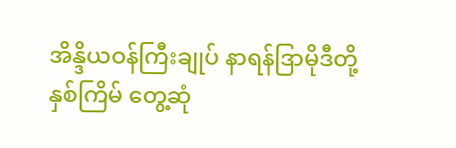အိန္ဒိယဝန်ကြီးချုပ် နာရန်ဒြာမိုဒီတို့ နှစ်ကြိမ် တွေ့ဆုံ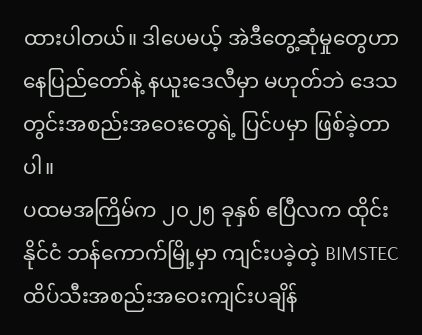ထားပါတယ်။ ဒါပေမယ့် အဲဒီတွေ့ဆုံမှုတွေဟာ နေပြည်တော်နဲ့ နယူးဒေလီမှာ မဟုတ်ဘဲ ဒေသတွင်းအစည်းအဝေးတွေရဲ့ ပြင်ပမှာ ဖြစ်ခဲ့တာပါ။
ပထမအကြိမ်က ၂၀၂၅ ခုနှစ် ဧပြီလက ထိုင်းနိုင်ငံ ဘန်ကောက်မြို့မှာ ကျင်းပခဲ့တဲ့ BIMSTEC ထိပ်သီးအစည်းအဝေးကျင်းပချိန်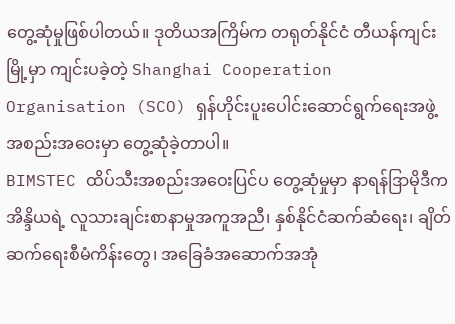တွေ့ဆုံမှုဖြစ်ပါတယ်။ ဒုတိယအကြိမ်က တရုတ်နိုင်ငံ တီယန်ကျင်းမြို့မှာ ကျင်းပခဲ့တဲ့ Shanghai Cooperation Organisation (SCO) ရှန်ဟိုင်းပူးပေါင်းဆောင်ရွက်ရေးအဖွဲ့ အစည်းအဝေးမှာ တွေ့ဆုံခဲ့တာပါ။
BIMSTEC ထိပ်သီးအစည်းအဝေးပြင်ပ တွေ့ဆုံမှုမှာ နာရန်ဒြာမိုဒီက အိန္ဒိယရဲ့ လူသားချင်းစာနာမှုအကူအညီ၊ နှစ်နိုင်ငံဆက်ဆံရေး၊ ချိတ်ဆက်ရေးစီမံကိန်းတွေ၊ အခြေခံအဆောက်အအုံ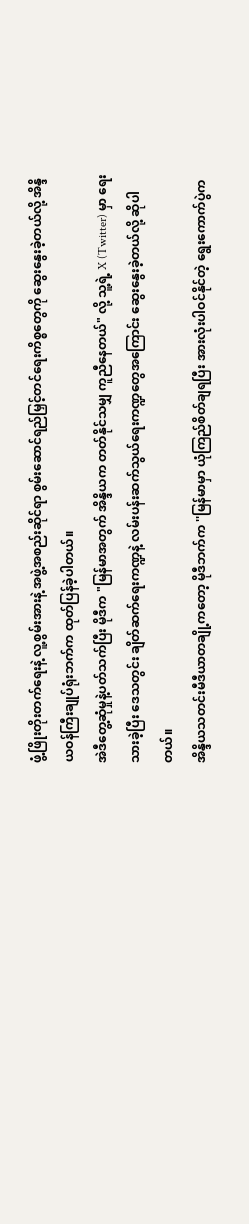ဖွံ့ဖြိုးတိုးတက်ရေးနဲ့ လူ့စွမ်းအားနဲ့ အဖွဲ့အစည်းဆိုင်ရာ စွမ်းဆောင်ရည်မြှင့်တင်ရေးကိစ္စတွေကို ဆွေးနွေးခဲ့တယ်လို့ အိန္ဒိယဝန်ကြီးချုပ်ရုံးဘက်က ထုတ်ပြန်ခဲ့ပါတယ်။
အဲဒီတွေ့ဆုံမှုနဲ့ပတ်သက်ပြီး မိုဒီက "မြန်မာအတွက် အိန္ဒိယက တတ်နိုင်သမျှ ကူညီနေတယ်" လို့ သူ့ရဲ့ X (Twitter) မှာ ရေးသားခဲ့ပြီး ဒေသတွင်း ချိတ်ဆက်ရေးကဏ္ဍနဲ့ လမ်းပန်းဆက်သွယ်ရေးကဏ္ဍတွေအကြောင်း ဆွေးနွေးခဲ့တယ်လို့ ဆိုပါတယ်။
အိန္ဒိယသတင်းမီဒီယာတချို့ကတော့ မိုဒီဘက်က ''မြန်မာမှာ ယုံကြည်စိတ်ချရပြီး အားလုံးပါဝင်နိုင်တဲ့ ရွေးကောက်ပွဲက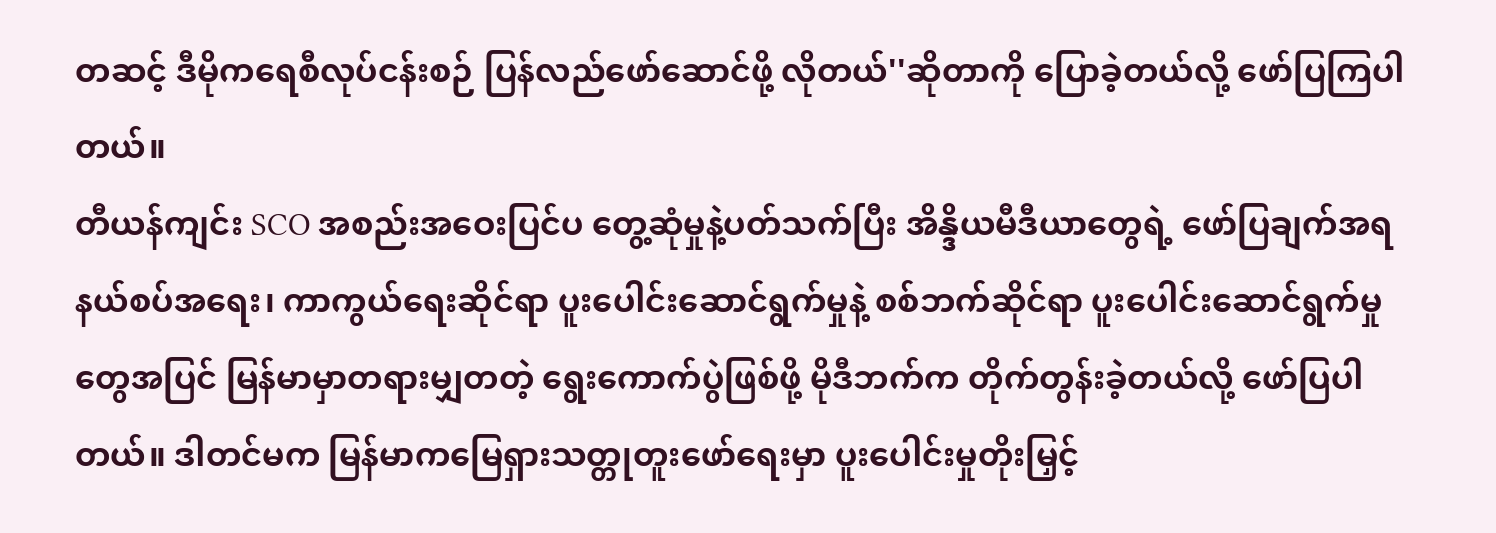တဆင့် ဒီမိုကရေစီလုပ်ငန်းစဉ် ပြန်လည်ဖော်ဆောင်ဖို့ လိုတယ်''ဆိုတာကို ပြောခဲ့တယ်လို့ ဖော်ပြကြပါတယ်။
တီယန်ကျင်း SCO အစည်းအဝေးပြင်ပ တွေ့ဆုံမှုနဲ့ပတ်သက်ပြီး အိန္ဒိယမီဒီယာတွေရဲ့ ဖော်ပြချက်အရ နယ်စပ်အရေး၊ ကာကွယ်ရေးဆိုင်ရာ ပူးပေါင်းဆောင်ရွက်မှုနဲ့ စစ်ဘက်ဆိုင်ရာ ပူးပေါင်းဆောင်ရွက်မှုတွေအပြင် မြန်မာမှာတရားမျှတတဲ့ ရွေးကောက်ပွဲဖြစ်ဖို့ မိုဒီဘက်က တိုက်တွန်းခဲ့တယ်လို့ ဖော်ပြပါတယ်။ ဒါတင်မက မြန်မာကမြေရှားသတ္တုတူးဖော်ရေးမှာ ပူးပေါင်းမှုတိုးမြှင့်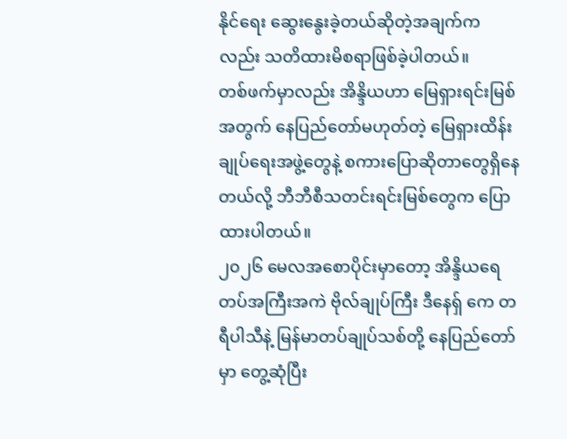နိုင်ရေး ဆွေးနွေးခဲ့တယ်ဆိုတဲ့အချက်ကလည်း သတိထားမိစရာဖြစ်ခဲ့ပါတယ်။
တစ်ဖက်မှာလည်း အိန္ဒိယဟာ မြေရှားရင်းမြစ်အတွက် နေပြည်တော်မဟုတ်တဲ့ မြေရှားထိန်းချုပ်ရေးအဖွဲ့တွေနဲ့ စကားပြောဆိုတာတွေရှိနေတယ်လို့ ဘီဘီစီသတင်းရင်းမြစ်တွေက ပြောထားပါတယ်။
၂၀၂၆ မေလအစောပိုင်းမှာတော့ အိန္ဒိယရေတပ်အကြီးအကဲ ဗိုလ်ချုပ်ကြီး ဒီနေရှ် ကေ တရီပါသီနဲ့ မြန်မာတပ်ချုပ်သစ်တို့ နေပြည်တော်မှာ တွေ့ဆုံပြီး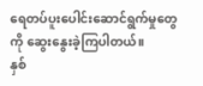ရေတပ်ပူးပေါင်းဆောင်ရွက်မှုတွေကို ဆွေးနွေးခဲ့ကြပါတယ်။
နှစ်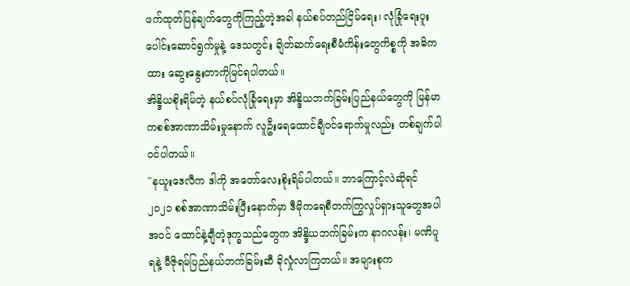ဖက်ထုတ်ပြန်ချက်တွေကိုကြည့်တဲ့အခါ နယ်စပ်တည်ငြိမ်ရေး၊ လုံခြုံရေးပူးပေါင်းဆောင်ရွက်မှုနဲ့ ဒေသတွင်း ချိတ်ဆက်ရေးစီမံကိန်းတွေကိစ္စကို အဓိကထား ဆွေးနွေးတာကိုမြင်ရပါတယ်။
အိန္ဒိယစိုးရိမ်တဲ့ နယ်စပ်လုံခြုံရေးမှာ အိန္ဒိယဘက်ခြမ်းပြည်နယ်တွေကို မြန်မာကစစ်အာဏာသိမ်းမှုနောက် လူဦးရေထောင်ချီဝင်ရောက်မှုလည်း တစ်ချက်ပါဝင်ပါတယ်။
''နယူးဒေလီက ဒါကို အတော်လေးစိုးရိမ်ပါတယ်။ ဘာကြောင့်လဲဆိုရင် ၂၀၂၁ စစ်အာဏာသိမ်းပြီးနောက်မှာ ဒီမိုကရေစီတက်ကြွလှုပ်ရှားသူတွေအပါအဝင် ထောင်နဲ့ချီတဲ့ဒုက္ခသည်တွေက အိန္ဒိယဘက်ခြမ်းက နာဂလန်း၊ မဏိပူရနဲ့ မီဇိုရမ်ပြည်နယ်ဘက်ခြမ်းဆီ ခိုလှုံလာကြတယ်။ အများစုက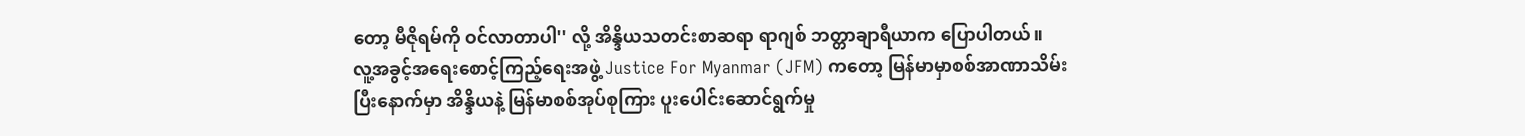တော့ မီဇိုရမ်ကို ဝင်လာတာပါ'' လို့ အိန္ဒိယသတင်းစာဆရာ ရာဂျစ် ဘတ္တာချာရီယာက ပြောပါတယ်။
လူ့အခွင့်အရေးစောင့်ကြည့်ရေးအဖွဲ့ Justice For Myanmar (JFM) ကတော့ မြန်မာမှာစစ်အာဏာသိမ်းပြီးနောက်မှာ အိန္ဒိယနဲ့ မြန်မာစစ်အုပ်စုကြား ပူးပေါင်းဆောင်ရွက်မှု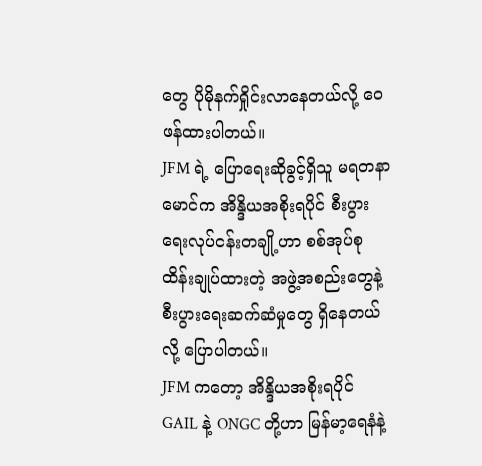တွေ ပိုမိုနက်ရှိုင်းလာနေတယ်လို့ ဝေဖန်ထားပါတယ်။
JFM ရဲ့ ပြောရေးဆိုခွင့်ရှိသူ မရတနာမောင်က အိန္ဒိယအစိုးရပိုင် စီးပွားရေးလုပ်ငန်းတချို့ဟာ စစ်အုပ်စုထိန်းချုပ်ထားတဲ့ အဖွဲ့အစည်းတွေနဲ့ စီးပွားရေးဆက်ဆံမှုတွေ ရှိနေတယ်လို့ ပြောပါတယ်။
JFM ကတော့ အိန္ဒိယအစိုးရပိုင် GAIL နဲ့ ONGC တို့ဟာ မြန်မာ့ရေနံနဲ့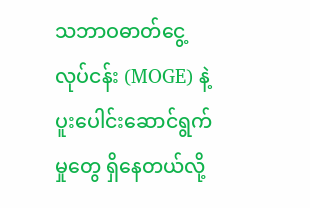သဘာဝဓာတ်ငွေ့လုပ်ငန်း (MOGE) နဲ့ ပူးပေါင်းဆောင်ရွက်မှုတွေ ရှိနေတယ်လို့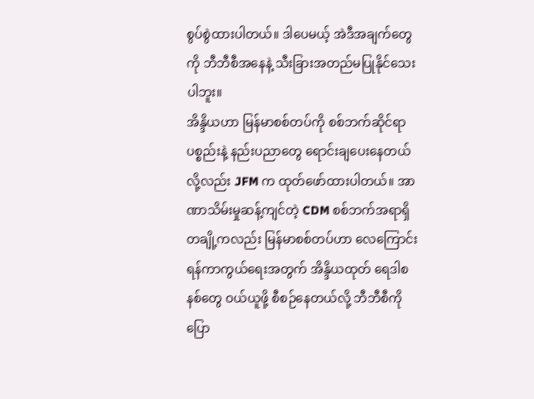စွပ်စွဲထားပါတယ်။ ဒါပေမယ့် အဲဒီအချက်တွေကို ဘီဘီစီအနေနဲ့ သီးခြားအတည်မပြုနိုင်သေးပါဘူး။
အိန္ဒိယဟာ မြန်မာစစ်တပ်ကို စစ်ဘက်ဆိုင်ရာ ပစ္စည်းနဲ့ နည်းပညာတွေ ရောင်းချပေးနေတယ်လို့လည်း JFM က ထုတ်ဖော်ထားပါတယ်။ အာဏာသိမ်းမှုဆန့်ကျင်တဲ့ CDM စစ်ဘက်အရာရှိတချို့ကလည်း မြန်မာစစ်တပ်ဟာ လေကြောင်းရန်ကာကွယ်ရေးအတွက် အိန္ဒိယထုတ် ရေဒါစနစ်တွေ ဝယ်ယူဖို့ စီစဉ်နေတယ်လို့ ဘီဘီစီကို ပြော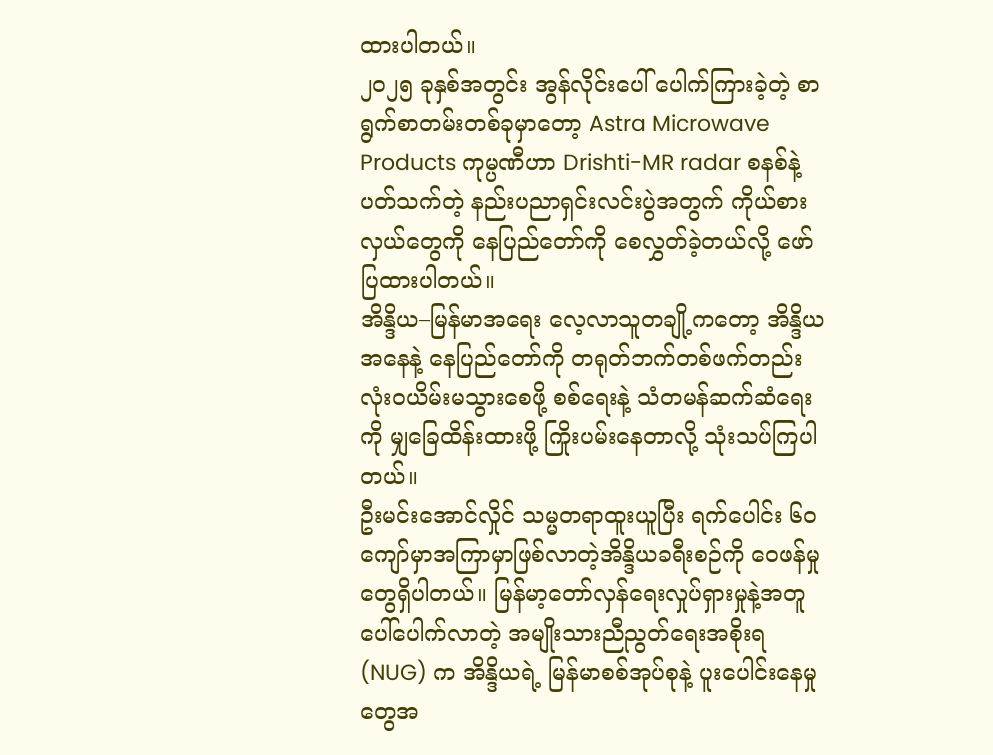ထားပါတယ်။
၂၀၂၅ ခုနှစ်အတွင်း အွန်လိုင်းပေါ် ပေါက်ကြားခဲ့တဲ့ စာရွက်စာတမ်းတစ်ခုမှာတော့ Astra Microwave Products ကုမ္ပဏီဟာ Drishti-MR radar စနစ်နဲ့ ပတ်သက်တဲ့ နည်းပညာရှင်းလင်းပွဲအတွက် ကိုယ်စားလှယ်တွေကို နေပြည်တော်ကို စေလွှတ်ခဲ့တယ်လို့ ဖော်ပြထားပါတယ်။
အိန္ဒိယ–မြန်မာအရေး လေ့လာသူတချို့ကတော့ အိန္ဒိယအနေနဲ့ နေပြည်တော်ကို တရုတ်ဘက်တစ်ဖက်တည်း လုံးဝယိမ်းမသွားစေဖို့ စစ်ရေးနဲ့ သံတမန်ဆက်ဆံရေးကို မျှခြေထိန်းထားဖို့ ကြိုးပမ်းနေတာလို့ သုံးသပ်ကြပါတယ်။
ဦးမင်းအောင်လှိုင် သမ္မတရာထူးယူပြီး ရက်ပေါင်း ၆၀ ကျော်မှာအကြာမှာဖြစ်လာတဲ့အိန္ဒိယခရီးစဉ်ကို ဝေဖန်မှုတွေရှိပါတယ်။ မြန်မာ့တော်လှန်ရေးလှုပ်ရှားမှုနဲ့အတူ ပေါ်ပေါက်လာတဲ့ အမျိုးသားညီညွတ်ရေးအစိုးရ (NUG) က အိန္ဒိယရဲ့ မြန်မာစစ်အုပ်စုနဲ့ ပူးပေါင်းနေမှုတွေအ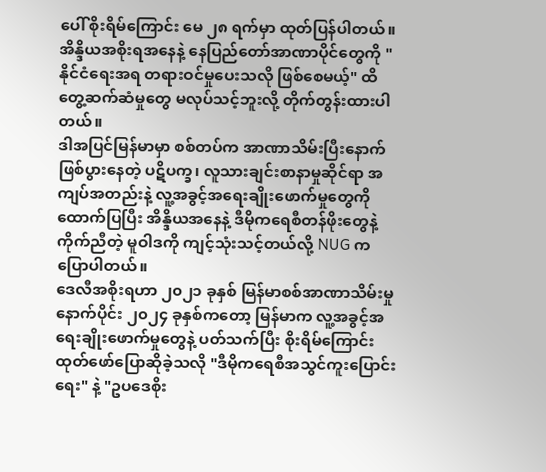ပေါ် စိုးရိမ်ကြောင်း မေ ၂၈ ရက်မှာ ထုတ်ပြန်ပါတယ်။
အိန္ဒိယအစိုးရအနေနဲ့ နေပြည်တော်အာဏာပိုင်တွေကို "နိုင်ငံရေးအရ တရားဝင်မှုပေးသလို ဖြစ်စေမယ့်" ထိတွေ့ဆက်ဆံမှုတွေ မလုပ်သင့်ဘူးလို့ တိုက်တွန်းထားပါတယ်။
ဒါအပြင်မြန်မာမှာ စစ်တပ်က အာဏာသိမ်းပြီးနောက် ဖြစ်ပွားနေတဲ့ ပဋိပက္ခ၊ လူသားချင်းစာနာမှုဆိုင်ရာ အကျပ်အတည်းနဲ့ လူ့အခွင့်အရေးချိုးဖောက်မှုတွေကို ထောက်ပြပြီး အိန္ဒိယအနေနဲ့ ဒီမိုကရေစီတန်ဖိုးတွေနဲ့ ကိုက်ညီတဲ့ မူဝါဒကို ကျင့်သုံးသင့်တယ်လို့ NUG က ပြောပါတယ်။
ဒေလီအစိုးရဟာ ၂၀၂၁ ခုနှစ် မြန်မာစစ်အာဏာသိမ်းမှုနောက်ပိုင်း ၂၀၂၄ ခုနှစ်ကတော့ မြန်မာက လူ့အခွင့်အရေးချိုးဖောက်မှုတွေနဲ့ ပတ်သက်ပြီး စိုးရိမ်ကြောင်း ထုတ်ဖော်ပြောဆိုခဲ့သလို "ဒီမိုကရေစီအသွင်ကူးပြောင်းရေး" နဲ့ "ဥပဒေစိုး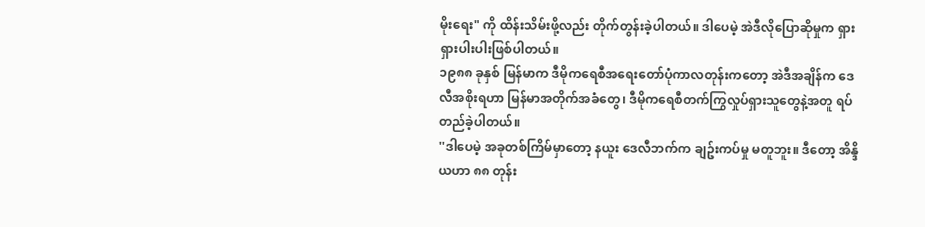မိုးရေး" ကို ထိန်းသိမ်းဖို့လည်း တိုက်တွန်းခဲ့ပါတယ်။ ဒါပေမဲ့ အဲဒီလိုပြောဆိုမှုက ရှားရှားပါးပါးဖြစ်ပါတယ်။
၁၉၈၈ ခုနှစ် မြန်မာက ဒီမိုကရေစီအရေးတော်ပုံကာလတုန်းကတော့ အဲဒီအချိန်က ဒေလီအစိုးရဟာ မြန်မာအတိုက်အခံတွေ၊ ဒီမိုကရေစီတက်ကြွလှုပ်ရှားသူတွေနဲ့အတူ ရပ်တည်ခဲ့ပါတယ်။
''ဒါပေမဲ့ အခုတစ်ကြိမ်မှာတော့ နယူး ဒေလီဘက်က ချဥ်းကပ်မှု မတူဘူး။ ဒီတော့ အိန္ဒိယဟာ ၈၈ တုန်း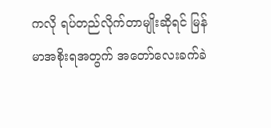ကလို ရပ်တည်လိုက်တာမျိုးဆိုရင် မြန်မာအစိုးရအတွက် အတော်လေးခက်ခဲ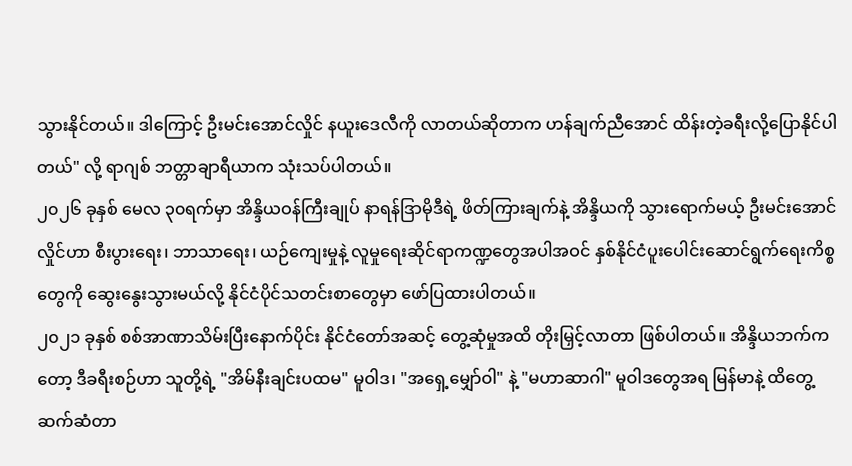သွားနိုင်တယ်။ ဒါကြောင့် ဦးမင်းအောင်လှိုင် နယူးဒေလီကို လာတယ်ဆိုတာက ဟန်ချက်ညီအောင် ထိန်းတဲ့ခရီးလို့ပြောနိုင်ပါတယ်" လို့ ရာဂျစ် ဘတ္တာချာရီယာက သုံးသပ်ပါတယ်။
၂၀၂၆ ခုနှစ် မေလ ၃၀ရက်မှာ အိန္ဒိယဝန်ကြီးချုပ် နာရန်ဒြာမိုဒီရဲ့ ဖိတ်ကြားချက်နဲ့ အိန္ဒိယကို သွားရောက်မယ့် ဦးမင်းအောင်လှိုင်ဟာ စီးပွားရေး၊ ဘာသာရေး၊ ယဉ်ကျေးမှုနဲ့ လူမှုရေးဆိုင်ရာကဏ္ဍတွေအပါအဝင် နှစ်နိုင်ငံပူးပေါင်းဆောင်ရွက်ရေးကိစ္စတွေကို ဆွေးနွေးသွားမယ်လို့ နိုင်ငံပိုင်သတင်းစာတွေမှာ ဖော်ပြထားပါတယ်။
၂၀၂၁ ခုနှစ် စစ်အာဏာသိမ်းပြီးနောက်ပိုင်း နိုင်ငံတော်အဆင့် တွေ့ဆုံမှုအထိ တိုးမြှင့်လာတာ ဖြစ်ပါတယ်။ အိန္ဒိယဘက်ကတော့ ဒီခရီးစဉ်ဟာ သူတို့ရဲ့ "အိမ်နီးချင်းပထမ" မူဝါဒ၊ "အရှေ့မျှော်ဝါ" နဲ့ "မဟာဆာဂါ" မူဝါဒတွေအရ မြန်မာနဲ့ ထိတွေ့ဆက်ဆံတာ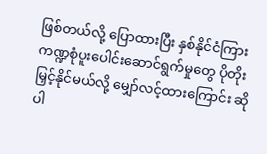ဖြစ်တယ်လို့ ပြောထားပြီး နှစ်နိုင်ငံကြား ကဏ္ဍစုံပူးပေါင်းဆောင်ရွက်မှုတွေ ပိုတိုးမြှင့်နိုင်မယ်လို့ မျှော်လင့်ထားကြောင်း ဆိုပါ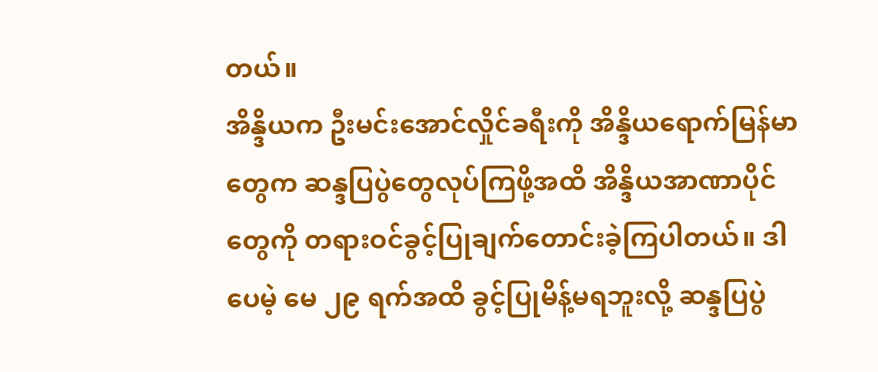တယ်။
အိန္ဒိယက ဦးမင်းအောင်လှိုင်ခရီးကို အိန္ဒိယရောက်မြန်မာတွေက ဆန္ဒပြပွဲတွေလုပ်ကြဖို့အထိ အိန္ဒိယအာဏာပိုင်တွေကို တရားဝင်ခွင့်ပြုချက်တောင်းခဲ့ကြပါတယ်။ ဒါပေမဲ့ မေ ၂၉ ရက်အထိ ခွင့်ပြုမိန့်မရဘူးလို့ ဆန္ဒပြပွဲ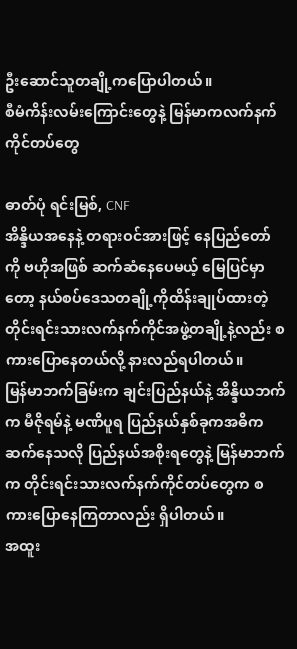ဦးဆောင်သူတချို့ကပြောပါတယ်။
စီမံကိန်းလမ်းကြောင်းတွေနဲ့ မြန်မာကလက်နက်ကိုင်တပ်တွေ

ဓာတ်ပုံ ရင်းမြစ်, CNF
အိန္ဒိယအနေနဲ့ တရားဝင်အားဖြင့် နေပြည်တော်ကို ဗဟိုအဖြစ် ဆက်ဆံနေပေမယ့် မြေပြင်မှာတော့ နယ်စပ်ဒေသတချို့ကိုထိန်းချုပ်ထားတဲ့ တိုင်းရင်းသားလက်နက်ကိုင်အဖွဲ့တချို့နဲ့လည်း စကားပြောနေတယ်လို့ နားလည်ရပါတယ်။
မြန်မာဘက်ခြမ်းက ချင်းပြည်နယ်နဲ့ အိန္ဒိယဘက်က မီဇိုရမ်နဲ့ မဏိပူရ ပြည်နယ်နှစ်ခုကအဓိက ဆက်နေသလို ပြည်နယ်အစိုးရတွေနဲ့ မြန်မာဘက်က တိုင်းရင်းသားလက်နက်ကိုင်တပ်တွေက စကားပြောနေကြတာလည်း ရှိပါတယ်။
အထူး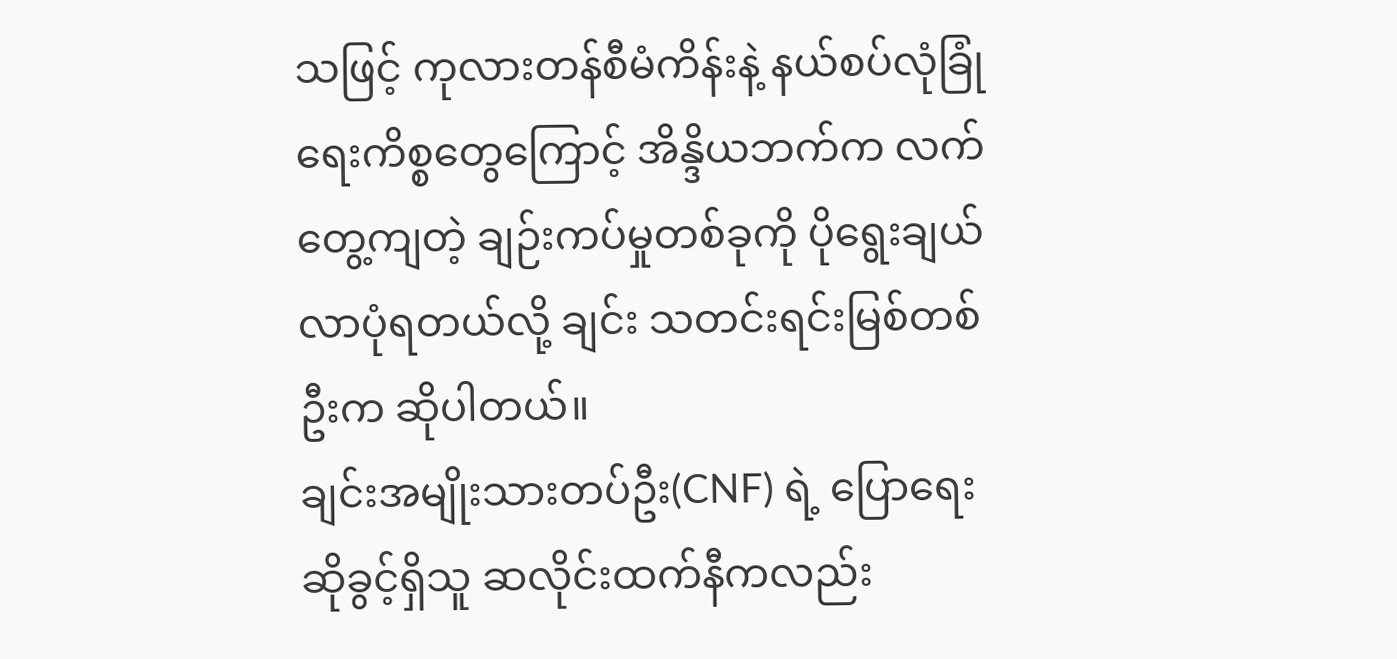သဖြင့် ကုလားတန်စီမံကိန်းနဲ့ နယ်စပ်လုံခြုံရေးကိစ္စတွေကြောင့် အိန္ဒိယဘက်က လက်တွေ့ကျတဲ့ ချဉ်းကပ်မှုတစ်ခုကို ပိုရွေးချယ်လာပုံရတယ်လို့ ချင်း သတင်းရင်းမြစ်တစ်ဦးက ဆိုပါတယ်။
ချင်းအမျိုးသားတပ်ဦး(CNF) ရဲ့ ပြောရေးဆိုခွင့်ရှိသူ ဆလိုင်းထက်နီကလည်း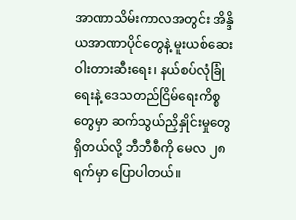အာဏာသိမ်းကာလအတွင်း အိန္ဒိယအာဏာပိုင်တွေနဲ့ မူးယစ်ဆေးဝါးတားဆီးရေး၊ နယ်စပ်လုံခြုံရေးနဲ့ ဒေသတည်ငြိမ်ရေးကိစ္စတွေမှာ ဆက်သွယ်ညှိနှိုင်းမှုတွေ ရှိတယ်လို့ ဘီဘီစီကို မေလ ၂၈ ရက်မှာ ပြောပါတယ်။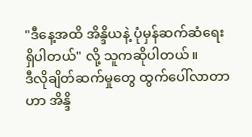"ဒီနေ့အထိ အိန္ဒိယနဲ့ ပုံမှန်ဆက်ဆံရေးရှိပါတယ်" လို့ သူကဆိုပါတယ်။
ဒီလိုချိတ်ဆက်မှုတွေ ထွက်ပေါ်လာတာဟာ အိန္ဒိ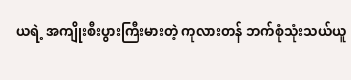ယရဲ့ အကျိုးစီးပွားကြီးမားတဲ့ ကုလားတန် ဘက်စုံသုံးသယ်ယူ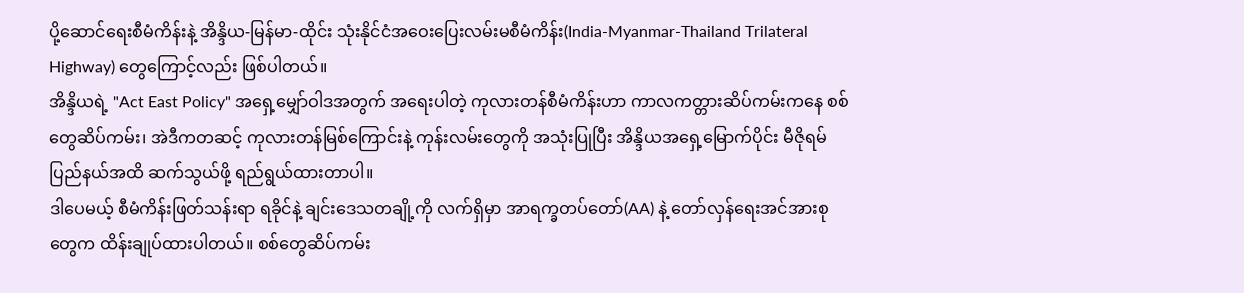ပို့ဆောင်ရေးစီမံကိန်းနဲ့ အိန္ဒိယ-မြန်မာ-ထိုင်း သုံးနိုင်ငံအဝေးပြေးလမ်းမစီမံကိန်း(India-Myanmar-Thailand Trilateral Highway) တွေကြောင့်လည်း ဖြစ်ပါတယ်။
အိန္ဒိယရဲ့ "Act East Policy" အရှေ့မျှော်ဝါဒအတွက် အရေးပါတဲ့ ကုလားတန်စီမံကိန်းဟာ ကာလကတ္တားဆိပ်ကမ်းကနေ စစ်တွေဆိပ်ကမ်း၊ အဲဒီကတဆင့် ကုလားတန်မြစ်ကြောင်းနဲ့ ကုန်းလမ်းတွေကို အသုံးပြုပြီး အိန္ဒိယအရှေ့မြောက်ပိုင်း မီဇိုရမ်ပြည်နယ်အထိ ဆက်သွယ်ဖို့ ရည်ရွယ်ထားတာပါ။
ဒါပေမယ့် စီမံကိန်းဖြတ်သန်းရာ ရခိုင်နဲ့ ချင်းဒေသတချို့ကို လက်ရှိမှာ အာရက္ခတပ်တော်(AA) နဲ့ တော်လှန်ရေးအင်အားစုတွေက ထိန်းချုပ်ထားပါတယ်။ စစ်တွေဆိပ်ကမ်း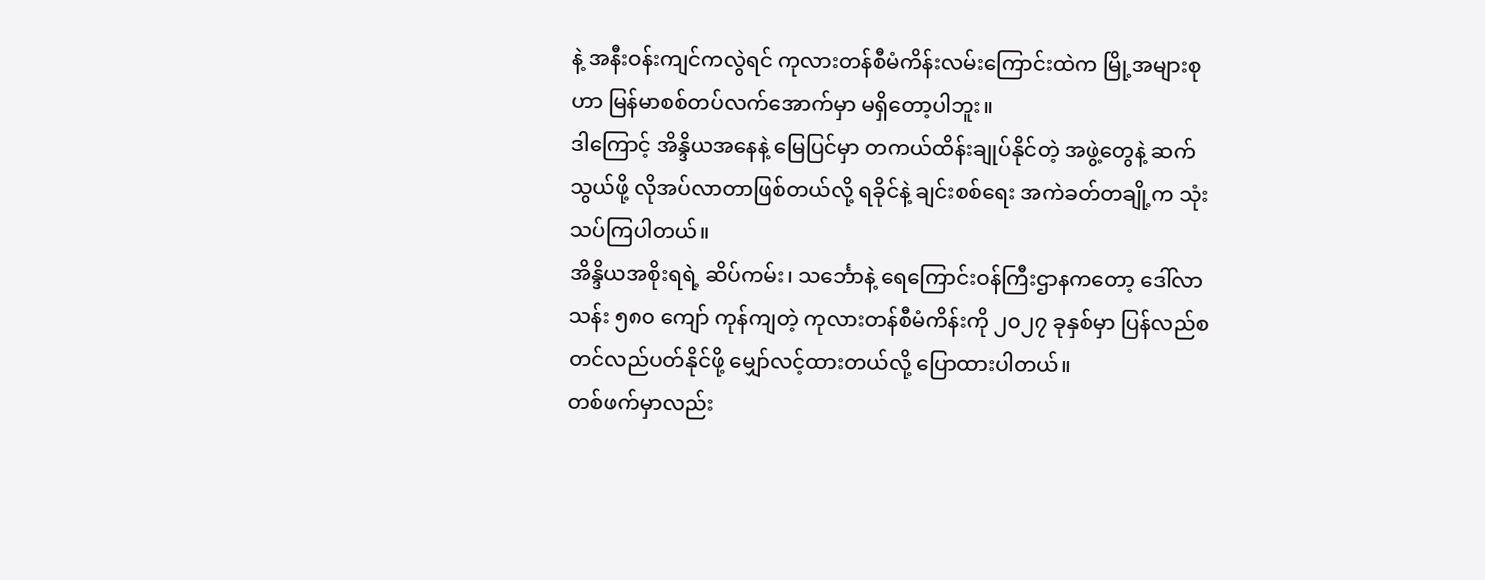နဲ့ အနီးဝန်းကျင်ကလွဲရင် ကုလားတန်စီမံကိန်းလမ်းကြောင်းထဲက မြို့အများစုဟာ မြန်မာစစ်တပ်လက်အောက်မှာ မရှိတော့ပါဘူး။
ဒါကြောင့် အိန္ဒိယအနေနဲ့ မြေပြင်မှာ တကယ်ထိန်းချုပ်နိုင်တဲ့ အဖွဲ့တွေနဲ့ ဆက်သွယ်ဖို့ လိုအပ်လာတာဖြစ်တယ်လို့ ရခိုင်နဲ့ ချင်းစစ်ရေး အကဲခတ်တချို့က သုံးသပ်ကြပါတယ်။
အိန္ဒိယအစိုးရရဲ့ ဆိပ်ကမ်း၊ သင်္ဘောနဲ့ ရေကြောင်းဝန်ကြီးဌာနကတော့ ဒေါ်လာ သန်း ၅၈၀ ကျော် ကုန်ကျတဲ့ ကုလားတန်စီမံကိန်းကို ၂၀၂၇ ခုနှစ်မှာ ပြန်လည်စတင်လည်ပတ်နိုင်ဖို့ မျှော်လင့်ထားတယ်လို့ ပြောထားပါတယ်။
တစ်ဖက်မှာလည်း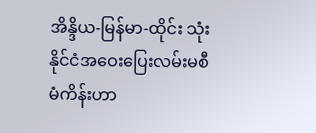အိန္ဒိယ-မြန်မာ-ထိုင်း သုံးနိုင်ငံအဝေးပြေးလမ်းမစီမံကိန်းဟာ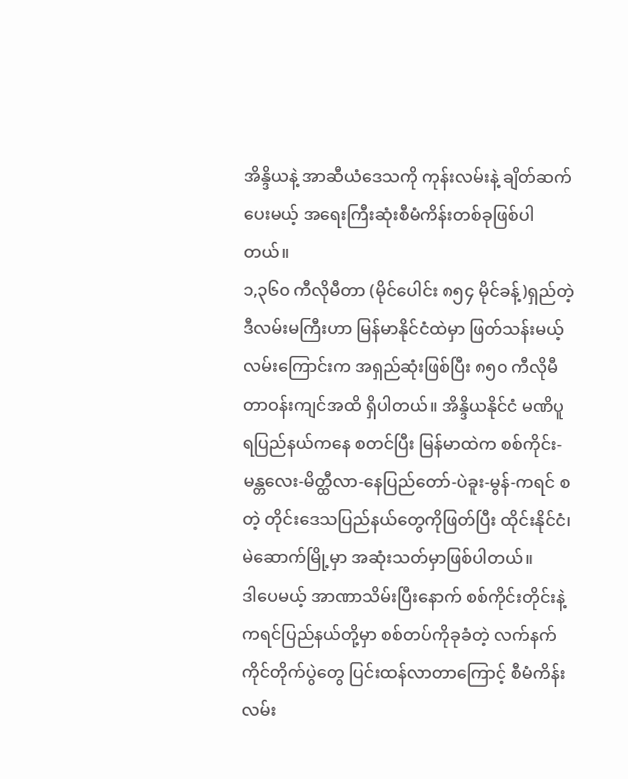အိန္ဒိယနဲ့ အာဆီယံဒေသကို ကုန်းလမ်းနဲ့ ချိတ်ဆက်ပေးမယ့် အရေးကြီးဆုံးစီမံကိန်းတစ်ခုဖြစ်ပါတယ်။
၁,၃၆၀ ကီလိုမီတာ (မိုင်ပေါင်း ၈၅၄ မိုင်ခန့်)ရှည်တဲ့ ဒီလမ်းမကြီးဟာ မြန်မာနိုင်ငံထဲမှာ ဖြတ်သန်းမယ့် လမ်းကြောင်းက အရှည်ဆုံးဖြစ်ပြီး ၈၅၀ ကီလိုမီတာဝန်းကျင်အထိ ရှိပါတယ်။ အိန္ဒိယနိုင်ငံ မဏိပူရပြည်နယ်ကနေ စတင်ပြီး မြန်မာထဲက စစ်ကိုင်း-မန္တလေး-မိတ္ထီလာ-နေပြည်တော်-ပဲခူး-မွန်-ကရင် စတဲ့ တိုင်းဒေသပြည်နယ်တွေကိုဖြတ်ပြီး ထိုင်းနိုင်ငံ၊ မဲဆောက်မြို့မှာ အဆုံးသတ်မှာဖြစ်ပါတယ်။
ဒါပေမယ့် အာဏာသိမ်းပြီးနောက် စစ်ကိုင်းတိုင်းနဲ့ ကရင်ပြည်နယ်တို့မှာ စစ်တပ်ကိုခုခံတဲ့ လက်နက်ကိုင်တိုက်ပွဲတွေ ပြင်းထန်လာတာကြောင့် စီမံကိန်းလမ်း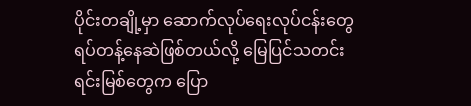ပိုင်းတချို့မှာ ဆောက်လုပ်ရေးလုပ်ငန်းတွေ ရပ်တန့်နေဆဲဖြစ်တယ်လို့ မြေပြင်သတင်းရင်းမြစ်တွေက ပြော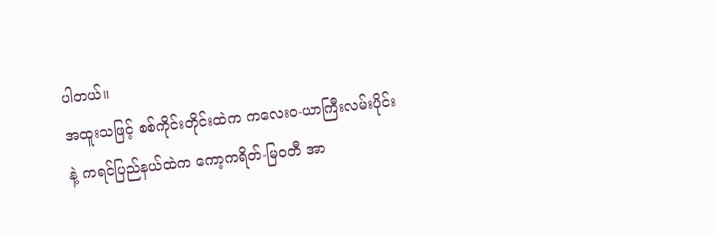ပါတယ်။
အထူးသဖြင့် စစ်ကိုင်းတိုင်းထဲက ကလေးဝ-ယာကြီးလမ်းပိုင်းနဲ့ ကရင်ပြည်နယ်ထဲက ကော့ကရိတ်-မြဝတီ အာ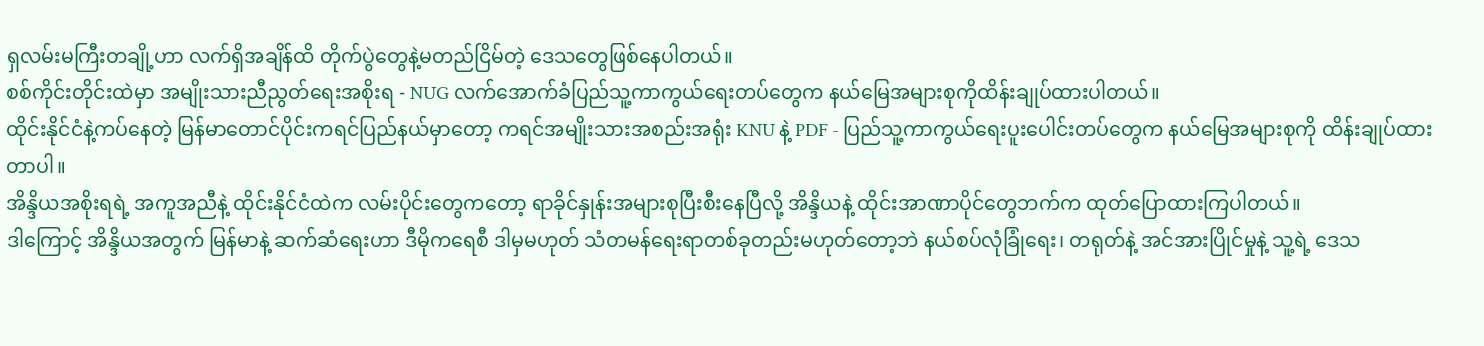ရှလမ်းမကြီးတချို့ဟာ လက်ရှိအချိန်ထိ တိုက်ပွဲတွေနဲ့မတည်ငြိမ်တဲ့ ဒေသတွေဖြစ်နေပါတယ်။
စစ်ကိုင်းတိုင်းထဲမှာ အမျိုးသားညီညွတ်ရေးအစိုးရ - NUG လက်အောက်ခံပြည်သူ့ကာကွယ်ရေးတပ်တွေက နယ်မြေအများစုကိုထိန်းချုပ်ထားပါတယ်။
ထိုင်းနိုင်ငံနဲ့ကပ်နေတဲ့ မြန်မာတောင်ပိုင်းကရင်ပြည်နယ်မှာတော့ ကရင်အမျိုးသားအစည်းအရုံး KNU နဲ့ PDF - ပြည်သူ့ကာကွယ်ရေးပူးပေါင်းတပ်တွေက နယ်မြေအများစုကို ထိန်းချုပ်ထားတာပါ။
အိန္ဒိယအစိုးရရဲ့ အကူအညီနဲ့ ထိုင်းနိုင်ငံထဲက လမ်းပိုင်းတွေကတော့ ရာခိုင်နှုန်းအများစုပြီးစီးနေပြီလို့ အိန္ဒိယနဲ့ ထိုင်းအာဏာပိုင်တွေဘက်က ထုတ်ပြောထားကြပါတယ်။
ဒါကြောင့် အိန္ဒိယအတွက် မြန်မာနဲ့ ဆက်ဆံရေးဟာ ဒီမိုကရေစီ ဒါမှမဟုတ် သံတမန်ရေးရာတစ်ခုတည်းမဟုတ်တော့ဘဲ နယ်စပ်လုံခြုံရေး၊ တရုတ်နဲ့ အင်အားပြိုင်မှုနဲ့ သူ့ရဲ့ ဒေသ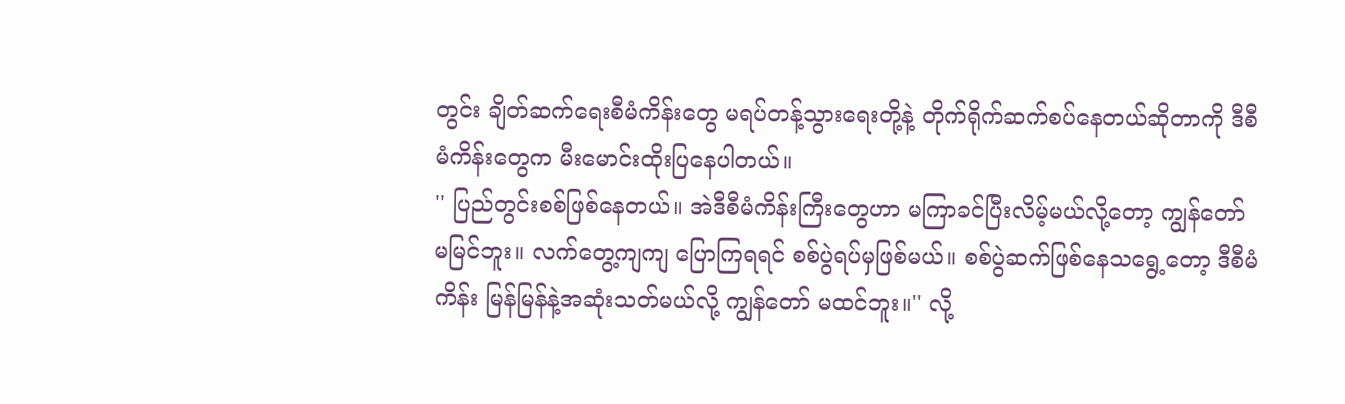တွင်း ချိတ်ဆက်ရေးစီမံကိန်းတွေ မရပ်တန့်သွားရေးတို့နဲ့ တိုက်ရိုက်ဆက်စပ်နေတယ်ဆိုတာကို ဒီစီမံကိန်းတွေက မီးမောင်းထိုးပြနေပါတယ်။
'' ပြည်တွင်းစစ်ဖြစ်နေတယ်။ အဲဒီစီမံကိန်းကြီးတွေဟာ မကြာခင်ပြီးလိမ့်မယ်လို့တော့ ကျွန်တော် မမြင်ဘူး။ လက်တွေ့ကျကျ ပြောကြရရင် စစ်ပွဲရပ်မှဖြစ်မယ်။ စစ်ပွဲဆက်ဖြစ်နေသရွေ့တော့ ဒီစီမံကိန်း မြန်မြန်နဲ့အဆုံးသတ်မယ်လို့ ကျွန်တော် မထင်ဘူး။'' လို့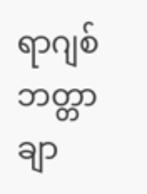ရာဂျစ်ဘတ္တာချာ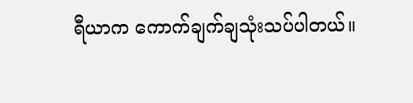ရီယာက ကောက်ချက်ချသုံးသပ်ပါတယ်။